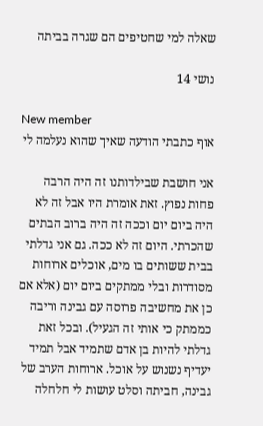שאלה למי שחטיפים הם שגרה בביתה

נושי 14

New member
אוף כתבתי הודעה שאיך שהוא נעלמה לי

אני חושבת שבילדותנו זה היה הרבה פחות נפוץ. זאת אומרת היו אבל זה לא היה ביום יום וככה זה היה ברוב הבתים שהכרתי. היום זה לא ככה. גם אני גדלתי בבית ששותים בו מים, אוכלים ארוחות מסודרות ובלי ממתקים ביום יום (אלא אם כן את מחשיבה פרוסה עם גבינה וריבה כממתק כי אותי זה הגעיל). ובכל זאת גדלתי להיות בן אדם שתמיד אבל תמיד יעדיף נשנוש על אוכל. ארוחות הערב של גבינה, חביתה וסלט עושות לי חלחלה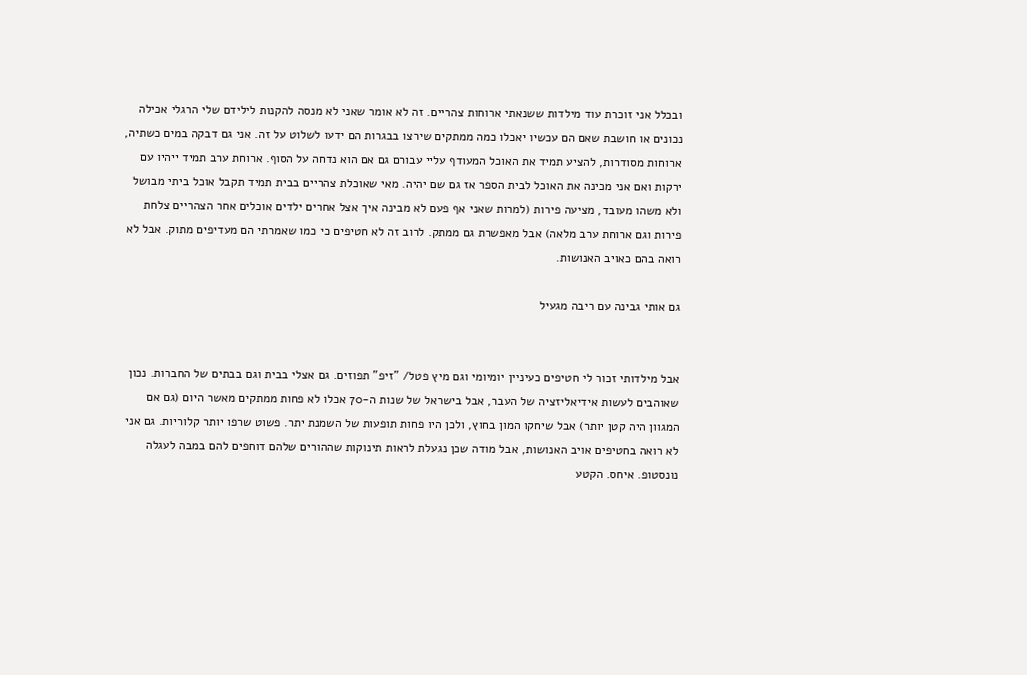ובכלל אני זוכרת עוד מילדות ששנאתי ארוחות צהריים. זה לא אומר שאני לא מנסה להקנות לילידם שלי הרגלי אכילה נכונים או חושבת שאם הם עכשיו יאכלו כמה ממתקים שירצו בבגרות הם ידעו לשלוט על זה. אני גם דבקה במים כשתיה, ארוחות מסודרות, להציע תמיד את האוכל המעודף עליי עבורם גם אם הוא נדחה על הסוף. ארוחת ערב תמיד ייהיו עם ירקות ואם אני מכינה את האוכל לבית הספר אז גם שם יהיה. מאי שאוכלת צהריים בבית תמיד תקבל אוכל ביתי מבושל ולא משהו מעובד, מציעה פירות (למרות שאני אף פעם לא מבינה איך אצל אחרים ילדים אוכלים אחר הצהריים צלחת פירות וגם ארוחת ערב מלאה) אבל מאפשרת גם ממתק. לרוב זה לא חטיפים כי כמו שאמרתי הם מעדיפים מתוק. אבל לא רואה בהם כאויב האנושות.

גם אותי גבינה עם ריבה מגעיל


אבל מילדותי זכור לי חטיפים כעיניין יומיומי וגם מיץ פטל/ "זיפ" תפוזים. גם אצלי בבית וגם בבתים של החברות. נכון שאוהבים לעשות אידיאליזציה של העבר, אבל בישראל של שנות ה-70 אכלו לא פחות ממתקים מאשר היום (גם אם המגוון היה קטן יותר) אבל שיחקו המון בחוץ, ולכן היו פחות תופעות של השמנת יתר. פשוט שרפו יותר קלוריות. גם אני לא רואה בחטיפים אויב האנושות, אבל מודה שכן נגעלת לראות תינוקות שההורים שלהם דוחפים להם במבה לעגלה נונסטופ. איחס. הקטע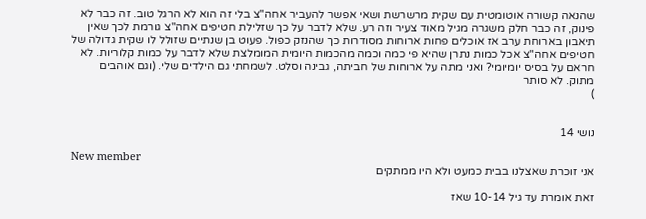שהנאה קשורה אוטומטית עם שקית מרשרשת ושאי אפשר להעביר אחה"צ בלי זה הוא לא הרגל טוב. זה כבר לא פינוק, זה כבר חלק משגרה מגיל מאוד צעיר וזה רע. שלא לדבר על כך שזלילת חטיפים אחה"צ גורמת לכך שאין תיאבון בארוחת ערב אז אוכלים פחות ארוחות מסודרות כך שהנזק כפול. פעוט בן שנתיים שזולל לו שקית גדולה של חטיפים אחה"צ אכל כמות נתרן שהיא פי כמה וכמה מהכמות היומית המומלצת שלא לדבר על כמות קלוריות. לא חראם על בסיס יומיומי? ואני מתה על ארוחות של חביתה, גבינה וסלט. לשמחתי גם הילדים שלי. (וגם אוהבים מתוק. לא סותר
)


נושי 14

New member
אני זוכרת שאצלנו בבית כמעט ולא היו ממתקים

זאת אומרת עד גיל 10-14 שאז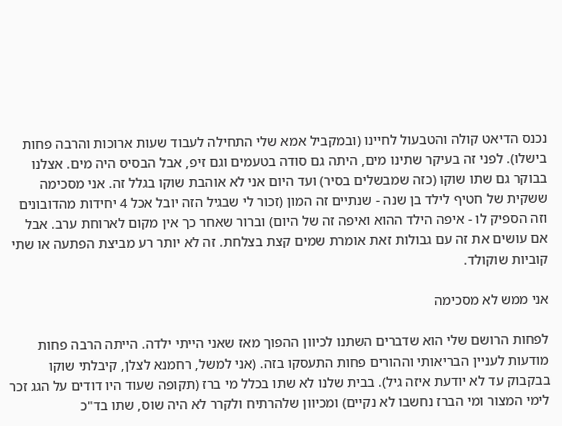נכנס הדיאט קולה והטבעול לחיינו (ובמקביל אמא שלי התחילה לעבוד שעות ארוכות והרבה פחות בישלו). לפני זה בעיקר שתינו מים, היתה גם סודה בטעמים וגם זיפ, אבל הבסיס היה מים. אצלנו בבוקר גם שתו שוקו (כזה שמבשלים בסיר) ועד היום אני לא אוהבת שוקו בגלל זה. אני מסכימה ששקית של חטיף לילד בן שנה - שנתיים זה המון (זכור לי שבגיל הזה יובל אכל 4 יחידות מהדובונים וזה הספיק לו - איפה הילד ההוא ואיפה זה של היום) וברור שאחר כך אין מקום לארוחת ערב. אבל אם עושים את זה עם גבולות זאת אומרת שמים קצת בצלחת. זה לא יותר רע מביצת הפתעה או שתי קוביות שוקולד.

אני ממש לא מסכימה

לפחות הרושם שלי הוא שדברים השתנו לכיוון ההפוך מאז שאני הייתי ילדה. הייתה הרבה פחות מודעות לעניין הבריאותי וההורים פחות התעסקו בזה. (אני למשל, רחמנא לצלן, קיבלתי שוקו בבקבוק עד לא יודעת איזה גיל). בבית שלנו לא שתו בכלל מי ברז (תקופה שעוד היו דודים על הגג זכר לימי המצור ומי הברז נחשבו לא נקיים) ומכיוון שלהרתיח ולקרר לא היה שוס, שתו בד"כ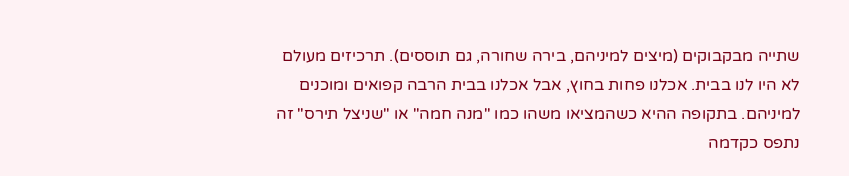שתייה מבקבוקים (מיצים למיניהם, בירה שחורה, גם תוססים). תרכיזים מעולם לא היו לנו בבית. אכלנו פחות בחוץ, אבל אכלנו בבית הרבה קפואים ומוכנים למיניהם. בתקופה ההיא כשהמציאו משהו כמו "מנה חמה" או "שניצל תירס" זה נתפס כקדמה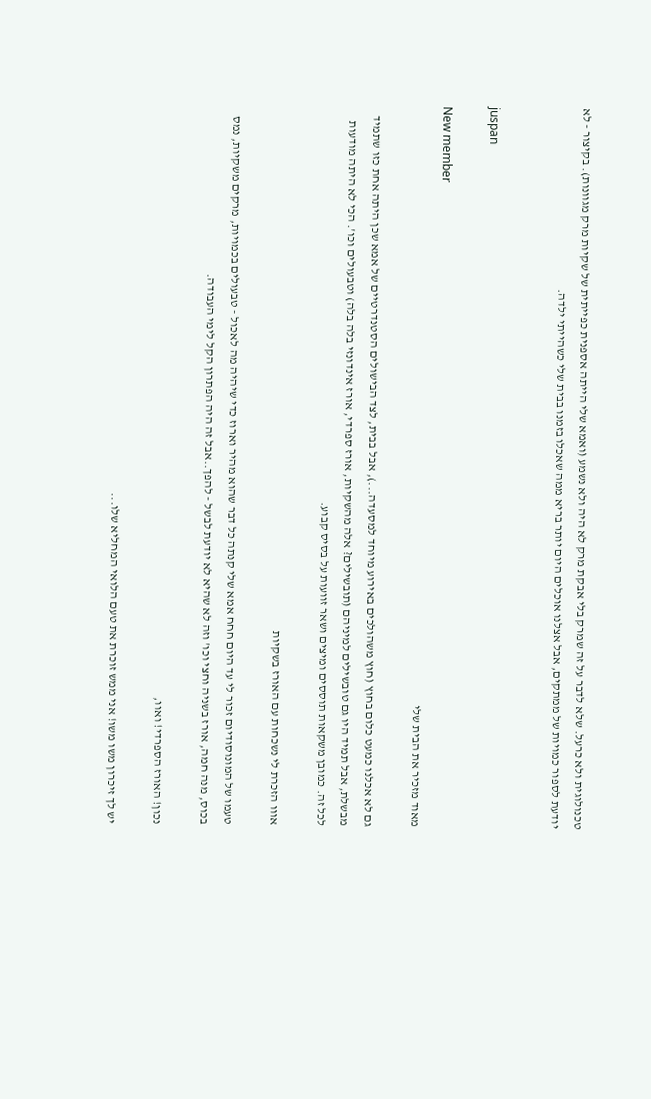טכנולוגית ולא כרעל. שלא לדבר על זה שמרק בלי אבקת מרק לא היה ולא נשמע (ואמא שלי הייתה אספנית כפייתית של שקיות מרק מגוונות). בקיצור - לא יודעת לספור כמויות של ממתקים, אבל אצלנו אוכלים היום יותר בריא ממה שאכלו בזמנו בבית שלי כשהייתי ילדה.


juspan

New member
מאוד מזכיר את הבית שלי

גם לא אכלנו כמעט כלום בחוץ (חוץ משהולכים באירוע מיוחד למסעדה...), אבל בבית, לצד הבישולים הסטנדרטיים של אמא שכן היתה אחת כזו שתמיד מבשלת, אבל תמיד היו גם טובשילים למיניהם (תובשילים? אלה מהשקיות, אורז ספרדי, אורז אינדונזי בלה בלה) וטבעולים וכו'. הכי לא היתה מודעות לכל זה. כמובן משקאות תוססים ומיצים ושאר זוועות על בסיס קבוע.

אווו הזכרת לי נשכחות עם האורז בשקיות

טעמו של המונוסודיום זכור לי עד היום חחח אמא שלי קנתה כל דבר שהוא מהיר וארוז כדי שיהיה מה לאכול - טבעולים בכמויות, מרקים משקיות, נמס בכוס, מנה חמה, אורז בשניה וחצי וכו' וזה לא שהיא לא יודעת לבשל - להפך..אבל זה היה הפתרון הקל לימי העבודה.

נכון! האורז הספרדי! ואוו,

יש לך זיכרון משו משו! אני ממש זוכרת את טעם הלואי המחליא שלו...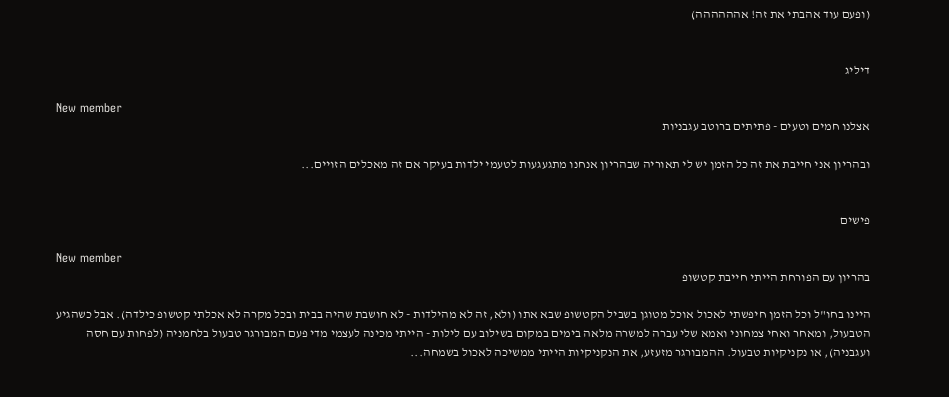(ופעם עוד אהבתי את זה! אהההההה)


דיליג

New member
אצלנו חמים וטעים - פתיתים ברוטב עגבניות

ובהריון אני חייבת את זה כל הזמן יש לי תאוריה שבהריון אנחנו מתגעגעות לטעמי ילדות בעיקר אם זה מאכלים הזויים...


פישים

New member
בהריון עם הפורחת הייתי חייבת קטשופ

היינו בחו"ל וכל הזמן חיפשתי לאכול אוכל מטוגן בשביל הקטשופ שבא אתו (ולא, זה לא מהילדות - לא חושבת שהיה בבית ובכל מקרה לא אכלתי קטשופ כילדה). אבל כשהגיע הטבעול, ומאחר ואחי צמחוני ואמא שלי עברה למשרה מלאה בימים במקום בשילוב עם לילות - הייתי מכינה לעצמי מדי פעם המבורגר טבעול בלחמניה (לפחות עם חסה ועגבניה), או נקניקיות טבעול. ההמבורגר מזעזע, את הנקניקיות הייתי ממשיכה לאכול בשמחה...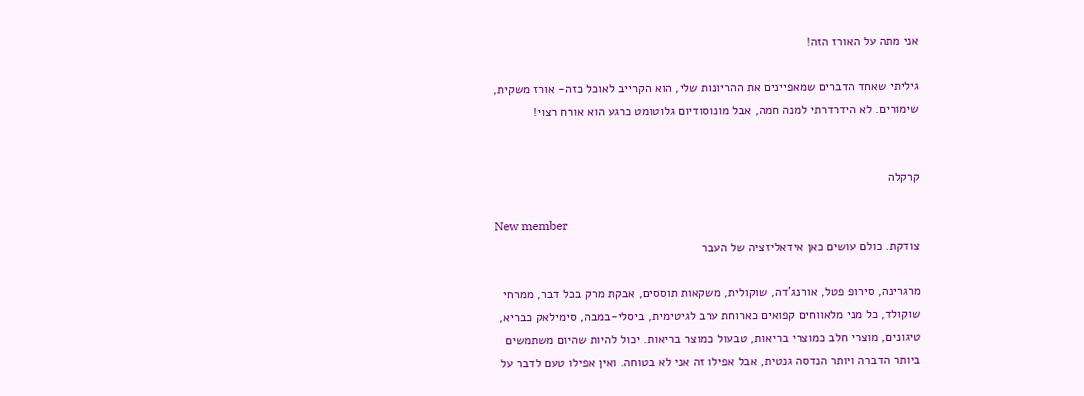אני מתה על האורז הזה!

גיליתי שאחד הדברים שמאפיינים את ההריונות שלי, הוא הקרייב לאוכל כזה- אורז משקית, שימורים. לא הידרדרתי למנה חמה, אבל מונוסודיום גלוטומט כרגע הוא אורח רצוי!


קרקלה

New member
צודקת. כולם עושים כאן אידאליזציה של העבר

מרגרינה, סירופ פטל, אורנג'דה, שוקולית, משקאות תוססים, אבקת מרק בכל דבר, ממרחי שוקולד, כל מני מלאווחים קפואים כארוחת ערב לגיטימית, ביסלי-במבה, סימילאק כבריא, טיגונים, מוצרי חלב כמוצרי בריאות, טבעול כמוצר בריאות. יכול להיות שהיום משתמשים ביותר הדברה ויותר הנדסה גנטית, אבל אפילו זה אני לא בטוחה. ואין אפילו טעם לדבר על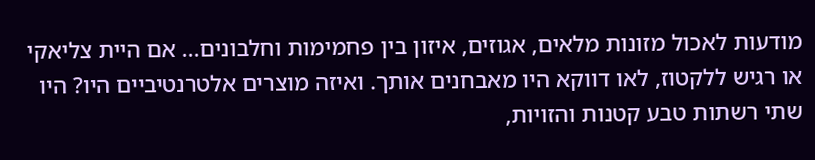מודעות לאכול מזונות מלאים, אגוזים, איזון בין פחמימות וחלבונים... אם היית צליאקי או רגיש ללקטוז, לאו דווקא היו מאבחנים אותך. ואיזה מוצרים אלטרנטיביים היו? היו שתי רשתות טבע קטנות והזויות,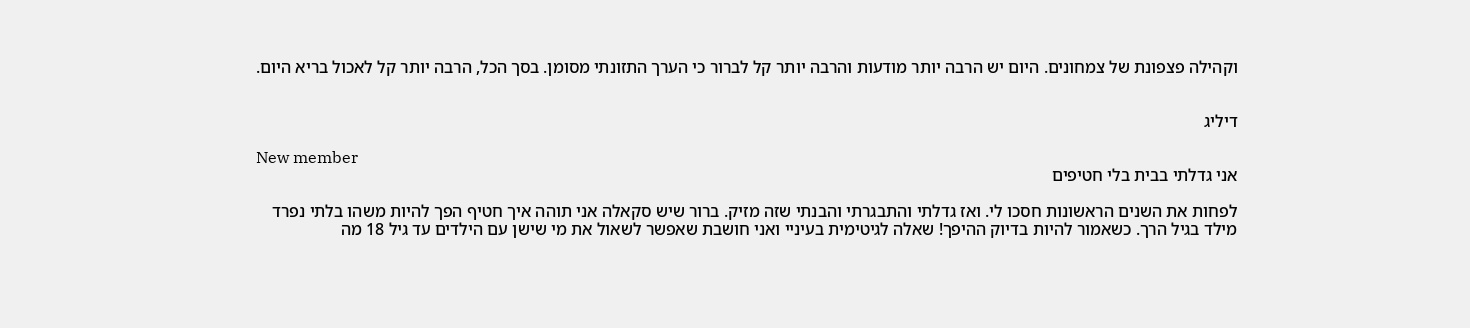וקהילה פצפונת של צמחונים. היום יש הרבה יותר מודעות והרבה יותר קל לברור כי הערך התזונתי מסומן. בסך הכל, הרבה יותר קל לאכול בריא היום.


דיליג

New member
אני גדלתי בבית בלי חטיפים

לפחות את השנים הראשונות חסכו לי. ואז גדלתי והתבגרתי והבנתי שזה מזיק. ברור שיש סקאלה אני תוהה איך חטיף הפך להיות משהו בלתי נפרד מילד בגיל הרך. כשאמור להיות בדיוק ההיפך! שאלה לגיטימית בעיניי ואני חושבת שאפשר לשאול את מי שישן עם הילדים עד גיל 18 מה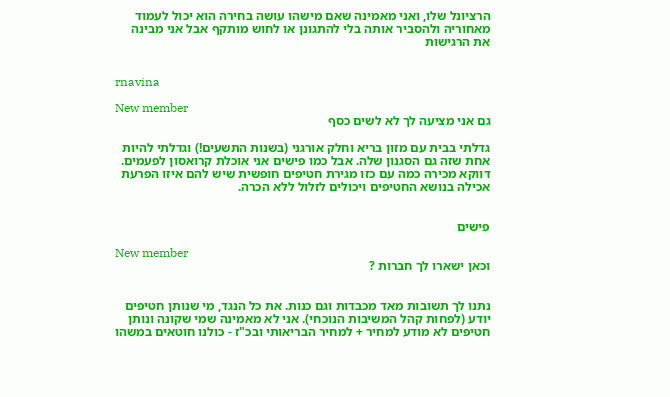הרציונל שלו, ואני מאמינה שאם מישהו עושה בחירה הוא יכול לעמוד מאחוריה ולהסביר אותה בלי להתגונן או לחוש מותקף אבל אני מבינה את הרגישות


rnavina

New member
גם אני מציעה לך לא לשים כסף

גדלתי בבית עם מזון בריא וחלק אורגני (בשנות התשעים!) וגדלתי להיות אחת שזה גם הסגנון שלה. אבל כמו פישים אני אוכלת קרואסון לפעמים. דווקא מכירה כמה עם כזו מגירת חטיפים חופשית שיש להם איזו הפרעת אכילה בנושא החטיפים ויכולים לזלול ללא הכרה.


פישים

New member
וכאן ישארו לך חברות ?


נתנו לך תשובות מאד מכבדות וגם כנות. את כל הנגד, מי שנותן חטיפים יודע (לפחות קהל המשיבות הנוכחי). אני לא מאמינה שמי שקונה ונותן חטיפים לא מודע למחיר + למחיר הבריאותי ובכ"ז - כולנו חוטאים במשהו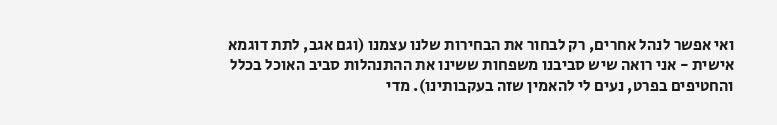ואי אפשר לנהל אחרים, רק לבחור את הבחירות שלנו עצמנו (וגם אגב, לתת דוגמא אישית - אני רואה שיש סביבנו משפחות ששינו את ההתנהלות סביב האוכל בכלל והחטיפים בפרט, נעים לי להאמין שזה בעקבותינו). מדי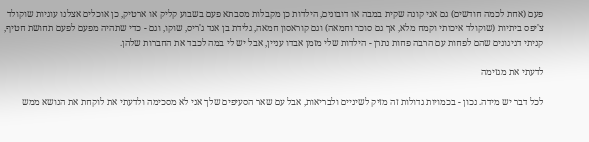פעם (אחת לכמה חודשים) גם אני קונה שקית במבה או דובונים, הילדות כן מקבלות מסבתא פעם בשבוע קליק או ארטיק, כן אוכלים אצלנו עוגיות שוקולד צ'יפס ביתיות (שוקולד איכותי וקמח מלא, אך גם סוכר וחמאה) וגם קוראסון חמאה, גלידת בן אנד ג'ריס, שוקו, וגם - כדי שתהיה מפעם לפעם תחושת חטיף, קניתי דגיגונים שהם לפחות עם הרבה פחות נתרן - הילדות שלי מזמן אבדו עניין, אבל יש לי במה לכבד את החברות שלהן.

לדעתי את מגזימה

לכל דבר יש מידה. נכון - בכמויות גדולות זה מזיק לשיניים ולבריאות, אבל עם שאר הסעיפים שלך אני לא מסכימה ולדעתי את לוקחת את הנושא ממש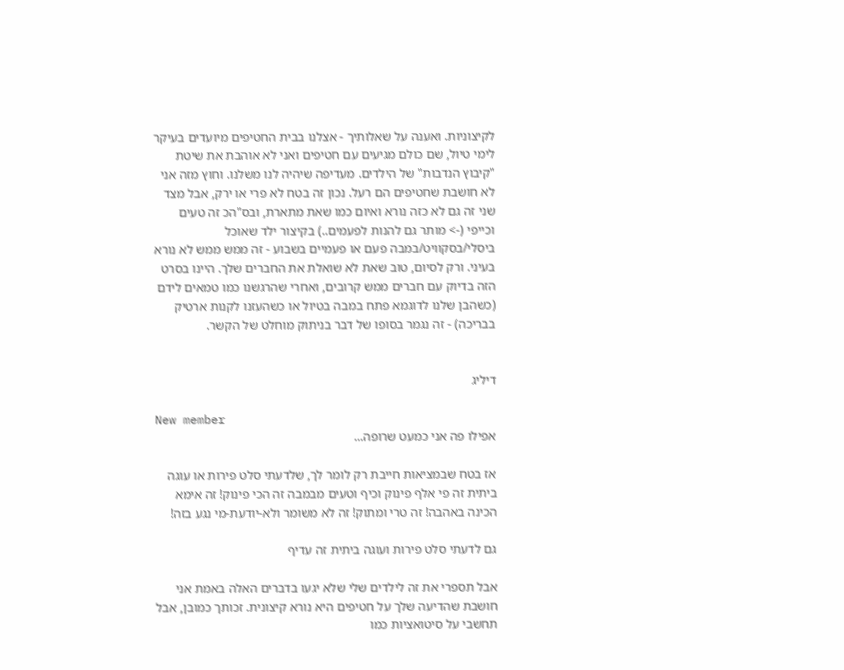לקיצוניות. ואענה על שאלותיך - אצלנו בבית החטיפים מיועדים בעיקר לימי טיול, שם כולם מגיעים עם חטיפים ואני לא אוהבת את שיטת "קיבוץ הנדבות" של הילדים. מעדיפה שיהיה לנו משלנו. וחוץ מזה אני לא חושבת שחטיפים הם רעל. נכון זה בטח לא פרי או ירק, אבל מצד שני זה גם לא כזה נורא ואיום כמו שאת מתארת, ובס"הכ זה טעים וכייפי (-> מותר גם להנות לפעמים..) בקיצור ילד שאוכל ביסלי/בסקוויט/במבה פעם או פעמיים בשבוע - זה ממש ממש לא נורא בעיני. ורק לסיום, טוב שאת לא שואלת את החברים שלך. היינו בסרט הזה בדיוק עם חברים ממש קרובים, ואחרי שהרגשנו כמו טמאים לידם (כשהבן שלנו לדוגמא פתח במבה בטיול או כשהעזנו לקנות ארטיק בבריכה) - זה נגמר בסופו של דבר בניתוק מוחלט של הקשר.


דיליג

New member
אפילו פה אני כמעט שרופה...

אז בטח שבמציאות חייבת רק לומר לך, שלדעתי סלט פירות או עוגה ביתית זה פי אלף פינוק וכיף וטעים מבמבה זה הכי פינוק! זה אימא הכינה באהבה! זה טרי ומתוק! זה לא משומר ולא-יודעת-מי נגע בזה!

גם לדעתי סלט פירות ועוגה ביתית זה עדיף

אבל תספרי את זה לילדים שלי שלא יגעו בדברים האלה באמת אני חושבת שהדיעה שלך על חטיפים היא נורא קיצונית. זכותך כמובן, אבל תחשבי על סיטואציות כמו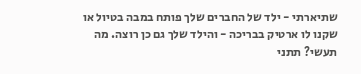שתיארתי - ילד של החברים שלך פותח במבה בטיול או שקנו לו ארטיק בבריכה - והילד שלך גם כן רוצה. מה תעשי? תתני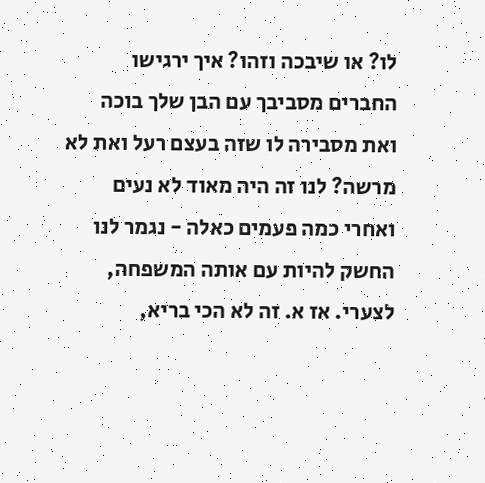לו? או שיבכה וזהו? איך ירגישו החברים מסביבך עם הבן שלך בוכה ואת מסבירה לו שזה בעצם רעל ואת לא מרשה? לנו זה היה מאוד לא נעים ואחרי כמה פעמים כאלה - נגמר לנו החשק להיות עם אותה המשפחה, לצערי. אז א. זה לא הכי בריא,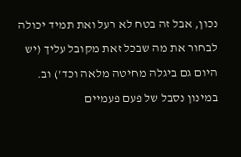נכון, אבל זה בטח לא רעל ואת תמיד יכולה לבחור את מה שבכל זאת מקובל עליך (יש היום גם ביגלה מחיטה מלאה וכד') וב. במינון נסבל של פעם פעמיים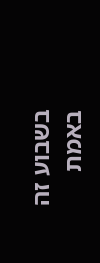בשבוע זה באמת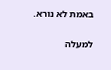באמת לא נורא.

למעלה